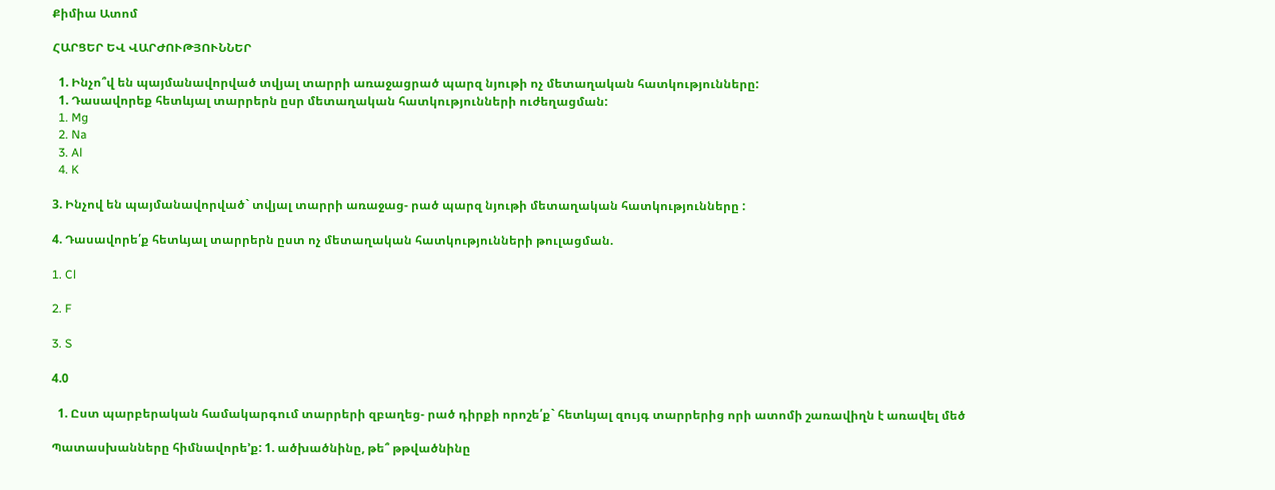Քիմիա Ատոմ

ՀԱՐՑԵՐ ԵՎ ՎԱՐԺՈՒԹՅՈՒՆՆԵՐ

  1. Ինչո՞վ են պայմանավորված տվյալ տարրի առաջացրած պարզ նյութի ոչ մետաղական հատկությունները:
  1. Դասավորեք հետևյալ տարրերն ըսր մետաղական հատկությունների ուժեղացման:
  1. Mg
  2. Na
  3. Al
  4. K

3. Ինչով են պայմանավորված` տվյալ տարրի առաջաց- րած պարզ նյութի մետաղական հատկությունները :

4. Դասավորե՛ք հետևյալ տարրերն ըստ ոչ մետաղական հատկությունների թուլացման.

1. Cl

2. F

3. S

4.0

  1. Ըստ պարբերական համակարգում տարրերի զբաղեց- րած դիրքի որոշե՛ք` հետևյալ զույգ տարրերից որի ատոմի շառավիղն է առավել մեծ

Պատասխանները հիմնավորե’ք: 1. ածխածնինը, թե՞ թթվածնինը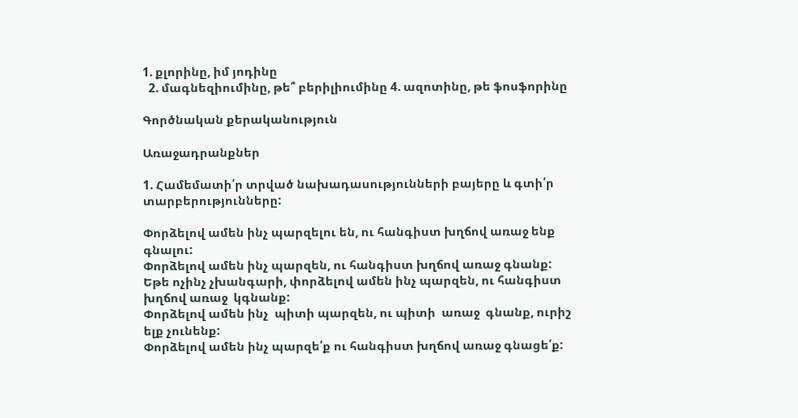1. քլորինը, իմ յոդինը
  2. մագնեզիումինը, թե՞ բերիլիումինը 4. ազոտինը, թե ֆոսֆորինը

Գործնական քերականություն

Առաջադրանքներ

1. Համեմատի՛ր տրված նախադասությունների բայերը և գտի՛ր տարբերությունները:

Փորձելով ամեն ինչ պարզելու են, ու հանգիստ խղճով առաջ ենք գնալու:
Փորձելով ամեն ինչ պարզեն, ու հանգիստ խղճով առաջ գնանք:
Եթե ոչինչ չխանգարի, փորձելով ամեն ինչ պարզեն, ու հանգիստ խղճով առաջ  կգնանք:
Փորձելով ամեն ինչ  պիտի պարզեն, ու պիտի  առաջ  գնանք, ուրիշ ելք չունենք:
Փորձելով ամեն ինչ պարզե՛ք ու հանգիստ խղճով առաջ գնացե՛ք: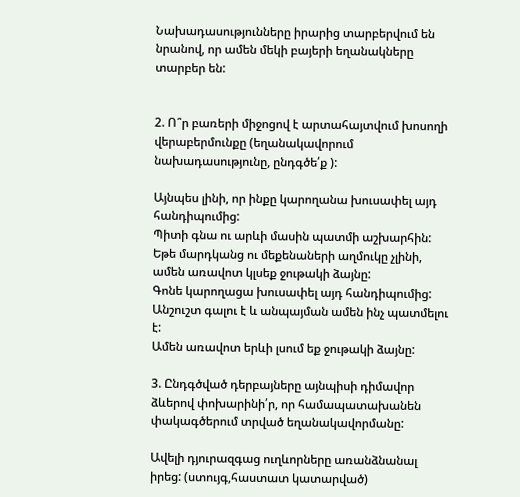Նախադասությունները իրարից տարբերվում են նրանով, որ ամեն մեկի բայերի եղանակները տարբեր են:


2. Ո՞ր բառերի միջոցով է արտահայտվում խոսողի վերաբերմունքը (եղանակավորում նախադասությունը, ընդգծե՛ք ):

Այնպես լինի, որ ինքը կարողանա խուսափել այդ հանդիպումից:
Պիտի գնա ու արևի մասին պատմի աշխարհին:
Եթե մարդկանց ու մեքենաների աղմուկը չլինի, ամեն առավոտ կլսեք ջութակի ձայնը:
Գոնե կարողացա խուսափել այդ հանդիպումից:
Անշուշտ գալու է և անպայման ամեն ինչ պատմելու է:
Ամեն առավոտ երևի լսում եք ջութակի ձայնը:

3. Ընդգծված դերբայները այնպիսի դիմավոր ձևերով փոխարինի՛ր, որ համապատախանեն փակագծերում տրված եղանակավորմանը:

Ավելի դյուրազգաց ուղևորները առանձնանալ իրեց: (ստույգ,հաստատ կատարված)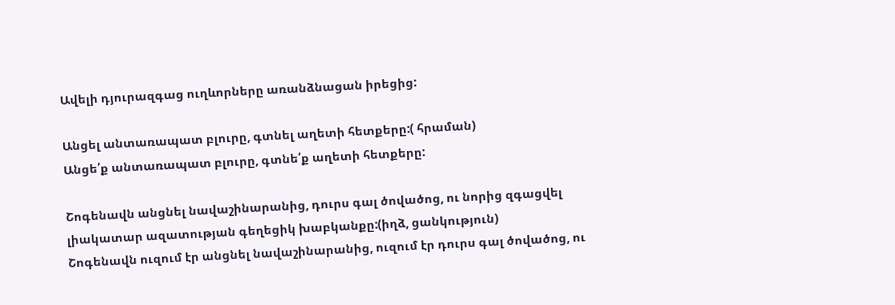Ավելի դյուրազգաց ուղևորները առանձնացան իրեցից:

Անցել անտառապատ բլուրը, գտնել աղետի հետքերը:( հրաման)
Անցե՛ք անտառապատ բլուրը, գտնե՛ք աղետի հետքերը:

Շոգենավն անցնել նավաշինարանից, դուրս գալ ծովածոց, ու նորից զգացվել լիակատար ազատության գեղեցիկ խաբկանքը:(իղձ, ցանկություն)
Շոգենավն ուզում էր անցնել նավաշինարանից, ուզում էր դուրս գալ ծովածոց, ու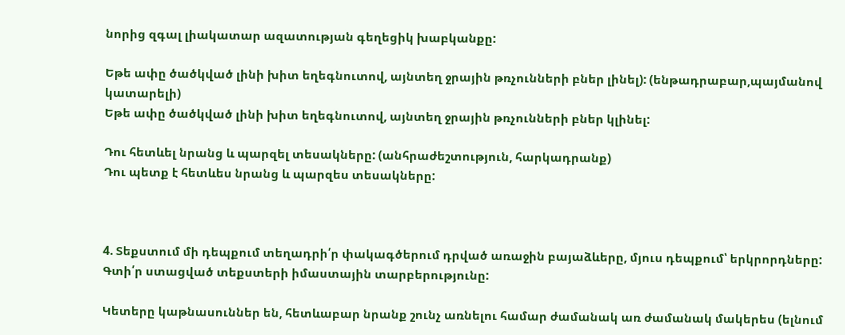նորից զգալ լիակատար ազատության գեղեցիկ խաբկանքը:

Եթե ափը ծածկված լինի խիտ եղեգնուտով, այնտեղ ջրային թռչունների բներ լինել): (ենթադրաբար,պայմանով կատարելի)
Եթե ափը ծածկված լինի խիտ եղեգնուտով, այնտեղ ջրային թռչունների բներ կլինել:

Դու հետևել նրանց և պարզել տեսակները: (անհրաժեշտություն, հարկադրանք)
Դու պետք է հետևես նրանց և պարզես տեսակները:



4. Տեքստում մի դեպքում տեղադրի՛ր փակագծերում դրված առաջին բայաձևերը, մյուս դեպքում՝ երկրորդները: Գտի՛ր ստացված տեքստերի իմաստային տարբերությունը:

Կետերը կաթնասուններ են, հետևաբար նրանք շունչ առնելու համար ժամանակ առ ժամանակ մակերես (ելնում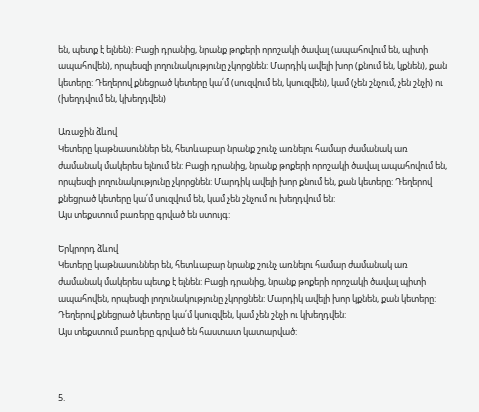են, պետք է ելնեն): Բացի դրանից, նրանք թոքերի որոշակի ծավալ (ապահովում են, պիտի ապահովեն), որպեսզի լողունակությունը չկորցնեն: Մարդիկ ավելի խոր (քնում են, կքնեն), քան կետերը: Դեղերով քնեցրած կետերը կա՛մ (սուզվում են, կսուզվեն), կամ (չեն շնչում, չեն շնչի) ու (խեղդվում են, կխեղդվեն)

Առաջին ձևով
Կետերը կաթնասուններ են, հետևաբար նրանք շունչ առնելու համար ժամանակ առ ժամանակ մակերես ելնում են: Բացի դրանից, նրանք թոքերի որոշակի ծավալ ապահովում են, որպեսզի լողունակությունը չկորցնեն: Մարդիկ ավելի խոր քնում են, քան կետերը: Դեղերով քնեցրած կետերը կա՛մ սուզվում են, կամ չեն շնչում ու խեղդվում են:
Այս տեքստում բառերը գրված են ստույգ:

Երկրորդ ձևով
Կետերը կաթնասուններ են, հետևաբար նրանք շունչ առնելու համար ժամանակ առ ժամանակ մակերես պետք է ելնեն: Բացի դրանից, նրանք թոքերի որոշակի ծավալ պիտի ապահովեն, որպեսզի լողունակությունը չկորցնեն: Մարդիկ ավելի խոր կքնեն, քան կետերը: Դեղերով քնեցրած կետերը կա՛մ կսուզվեն, կամ չեն շնչի ու կխեղդվեն:
Այս տեքստում բառերը գրված են հաստատ կատարված:



5.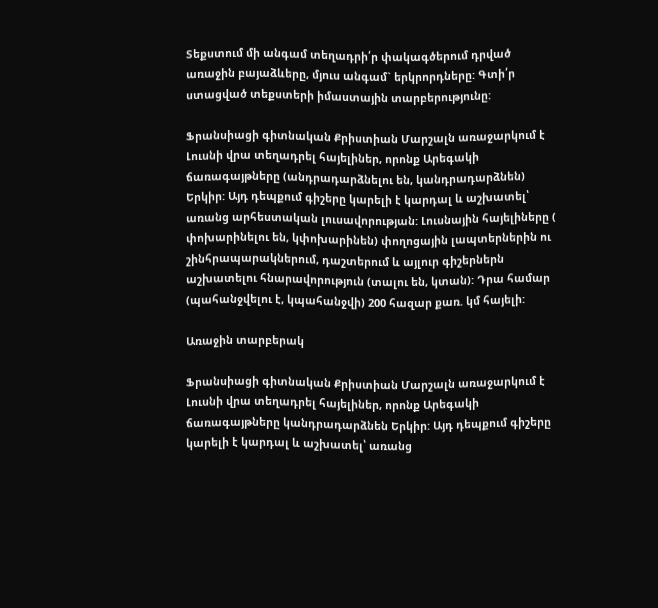Տեքստում մի անգամ տեղադրի՛ր փակագծերում դրված առաջին բայաձևերը, մյուս անգամ` երկրորդները: Գտի՛ր ստացված տեքստերի իմաստային տարբերությունը:

Ֆրանսիացի գիտնական Քրիստիան Մարշալն առաջարկում է Լուսնի վրա տեղադրել հայելիներ, որոնք Արեգակի ճառագայթները (անդրադարձնելու են, կանդրադարձնեն) Երկիր: Այդ դեպքում գիշերը կարելի է կարդալ և աշխատել՝ առանց արհեստական լուսավորության: Լուսնային հայելիները ( փոխարինելու են, կփոխարինեն) փողոցային լապտերներին ու շինհրապարակներում, դաշտերում և այլուր գիշերներն աշխատելու հնարավորություն (տալու են, կտան): Դրա համար (պահանջվելու է, կպահանջվի) 200 հազար քառ. կմ հայելի:

Առաջին տարբերակ

Ֆրանսիացի գիտնական Քրիստիան Մարշալն առաջարկում է Լուսնի վրա տեղադրել հայելիներ, որոնք Արեգակի ճառագայթները կանդրադարձնեն Երկիր: Այդ դեպքում գիշերը կարելի է կարդալ և աշխատել՝ առանց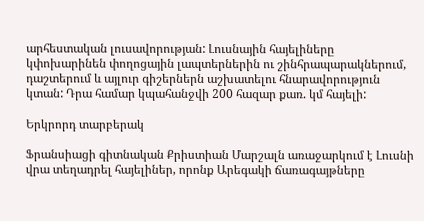արհեստական լուսավորության: Լուսնային հայելիները կփոխարինեն փողոցային լապտերներին ու շինհրապարակներում, դաշտերում և այլուր գիշերներն աշխատելու հնարավորություն կտան: Դրա համար կպահանջվի 200 հազար քառ. կմ հայելի:

Երկրորդ տարբերակ

Ֆրանսիացի գիտնական Քրիստիան Մարշալն առաջարկում է Լուսնի վրա տեղադրել հայելիներ, որոնք Արեգակի ճառագայթները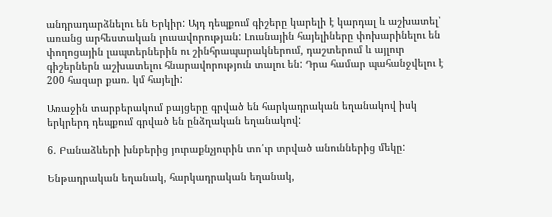անդրադարձնելու են Երկիր: Այդ դեպքում գիշերը կարելի է կարդալ և աշխատել՝ առանց արհեստական լուսավորության: Լուսնային հայելիները փոխարինելու են փողոցային լապտերներին ու շինհրապարակներում, դաշտերում և այլուր գիշերներն աշխատելու հնարավորություն տալու են: Դրա համար պահանջվելու է 200 հազար քառ. կմ հայելի:

Առաջին տարբերակում բայցերը գրված են հարկադրական եղանակով իսկ երկրերդ դեպքում գրված են ընձղական եղանակով:

6. Բանաձևերի խնբերից յուրաքնչյուրին տո՛ւր տրված անուններից մեկը:

Ենթադրական եղանակ, հարկադրական եղանակ,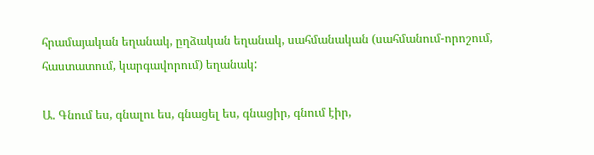հրամայական եղանակ, ըղձական եղանակ, սահմանական (սահմանում-որոշում, հաստատում, կարգավորում) եղանակ:

Ա. Գնում ես, գնալու ես, գնացել ես, գնացիր, գնում էիր,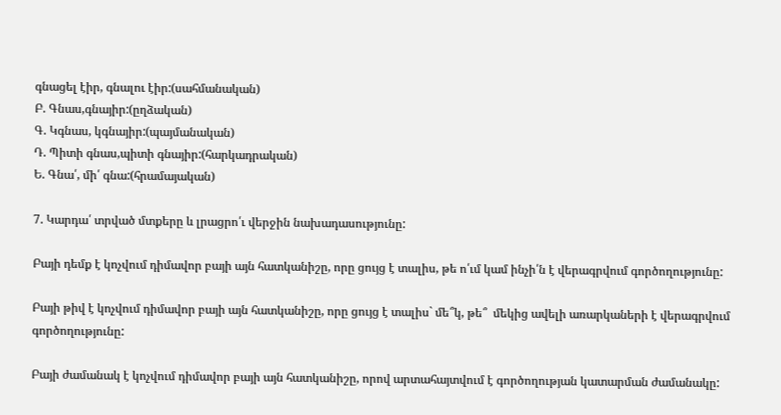գնացել էիր, գնալու էիր:(սահմանական)
Բ. Գնաս,գնայիր:(ըղձական)
Գ. Կգնաս, կգնայիր:(պայմանական)
Դ. Պիտի գնաս,պիտի գնայիր:(հարկադրական)
Ե. Գնա՛, մի՛ գնա:(հրամայական)

7. Կարդա՛ տրված մտքերը և լրացրո՛ւ վերջին նախադասությունը:

Բայի դեմք է կոչվում դիմավոր բայի այն հատկանիշը, որը ցույց է տալիս, թե ո՛ւմ կամ ինչի՛ն է վերագրվում գործողությունը:

Բայի թիվ է կոչվում դիմավոր բայի այն հատկանիշը, որը ցույց է տալիս` մե՞կ, թե՞  մեկից ավելի առարկաների է վերագրվում գործողությունը:

Բայի ժամանակ է կոչվում դիմավոր բայի այն հատկանիշը, որով արտահայտվում է գործողության կատարման ժամանակը: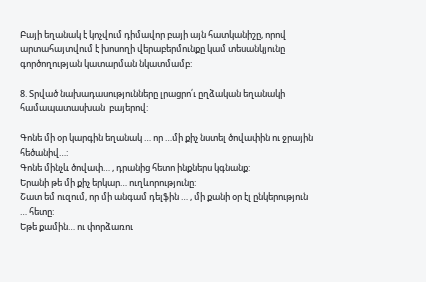Բայի եղանակ է կոչվում դիմավոր բայի այն հատկանիշը, որով արտահայտվում է խոսողի վերաբերմունքը կամ տեսանկյունը գործողության կատարման նկատմամբ:

8. Տրված նախադասությունները լրացրո՛ւ ըղձական եղանակի համապատասխան  բայերով:

Գոնե մի օր կարգին եղանակ … որ …մի քիչ նստել ծովափին ու ջրային հեծանիվ…:
Գոնե մինչև ծովափ… , դրանից հետո ինքներս կգնանք:
Երանի թե մի քիչ երկար… ուղևորությունը:
Շատ եմ ուզում, որ մի անգամ դելֆին … , մի քանի օր էլ ընկերություն … հետը:
Եթե քամին… ու փորձառու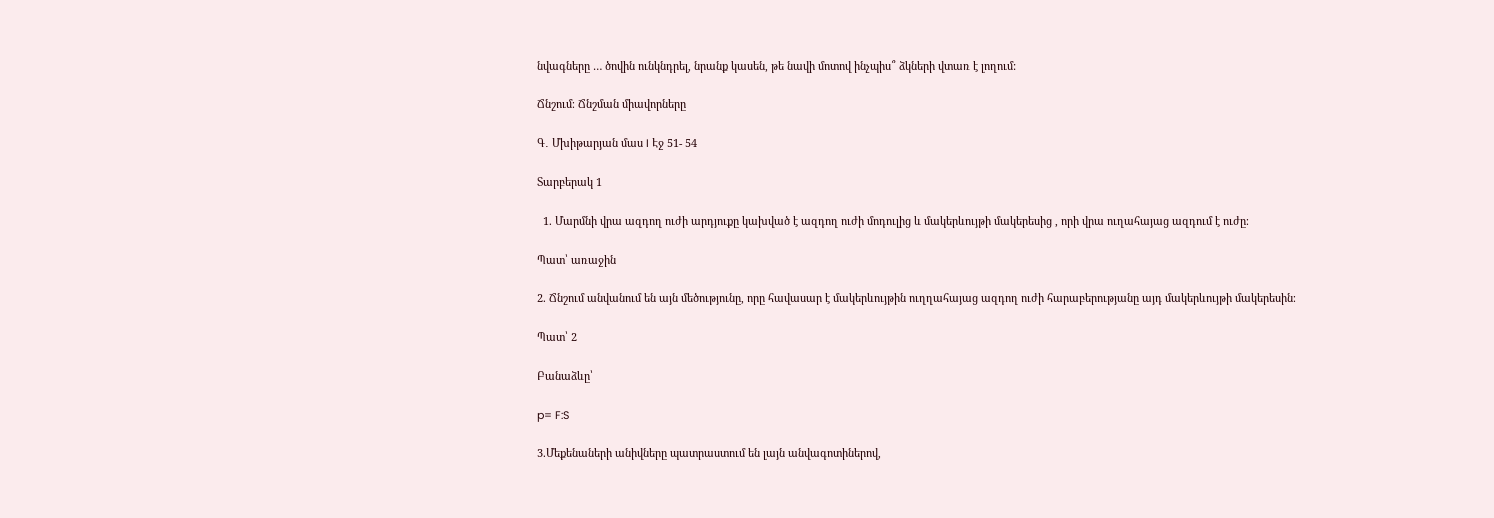նվագները … ծովին ունկնդրել, նրանք կասեն, թե նավի մոտով ինչպիս՞ ձկների վտառ է լողում:

Ճնշում։ Ճնշման միավորները

Գ․ Մխիթարյան մաս I Էջ 51- 54

Տարբերակ 1

  1. Մարմնի վրա ազդող ուժի արդյուքը կախված է ազդող ուժի մոդուլից և մակերևույթի մակերեսից , որի վրա ուղահայաց ազդում է ուժը։

Պատ՝ առաջին

2. Ճնշում անվանում են այն մեծությունը, որը հավասար է մակերևույթին ուղղահայաց ազդող ուժի հարաբերությանը այդ մակերևույթի մակերեսին։

Պատ՝ 2

Բանաձևը՝

p= F:S

3.Մեքենաների անիվները պատրաստում են լայն անվագոտիներով,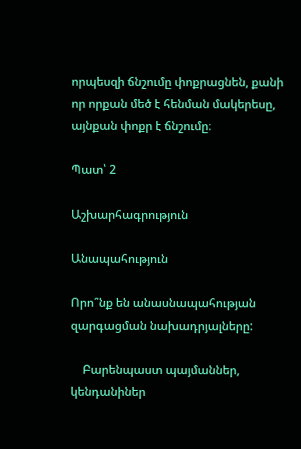որպեսզի ճնշումը փոքրացնեն, քանի որ որքան մեծ է հենման մակերեսը, այնքան փոքր է ճնշումը։

Պատ՝ 2

Աշխարհագրություն

Անապահություն

Որո՞նք են անասնապահության զարգացման նախադրյալները:

    Բարենպաստ պայմաններ, կենդանիներ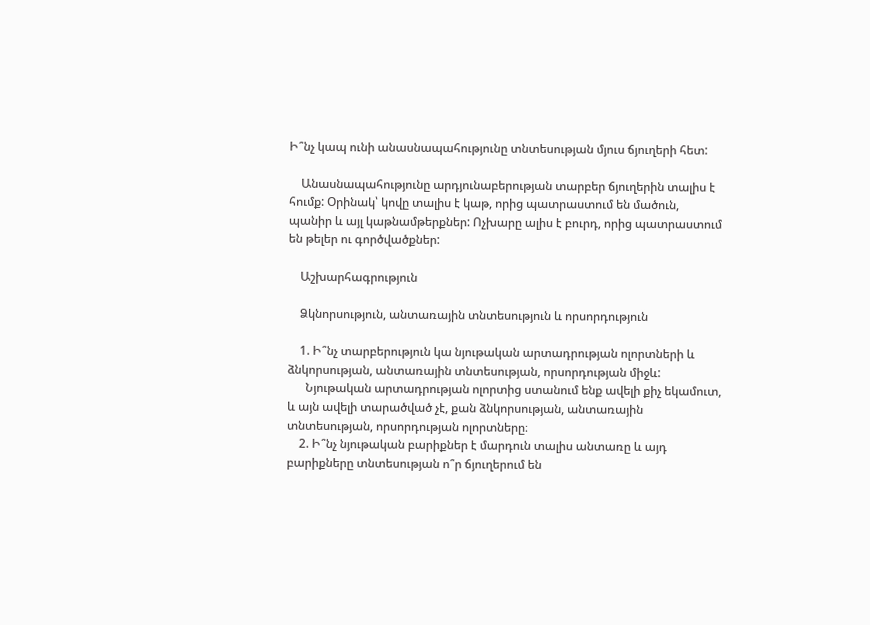Ի՞նչ կապ ունի անասնապահությունը տնտեսության մյուս ճյուղերի հետ:

    Անասնապահությունը արդյունաբերության տարբեր ճյուղերին տալիս է հումք: Օրինակ՝ կովը տալիս է կաթ, որից պատրաստում են մածուն, պանիր և այլ կաթնամթերքներ: Ոչխարը ալիս է բուրդ, որից պատրաստում են թելեր ու գործվածքներ:

    Աշխարհագրություն

    Ձկնորսություն, անտառային տնտեսություն և որսորդություն

    1. Ի՞նչ տարբերություն կա նյութական արտադրության ոլորտների և ձնկորսության, անտառային տնտեսության, որսորդության միջև:
      Նյութական արտադրության ոլորտից ստանում ենք ավելի քիչ եկամուտ, և այն ավելի տարածված չէ, քան ձնկորսության, անտառային տնտեսության, որսորդության ոլորտները։
    2. Ի՞նչ նյութական բարիքներ է մարդուն տալիս անտառը և այդ բարիքները տնտեսության ո՞ր ճյուղերում են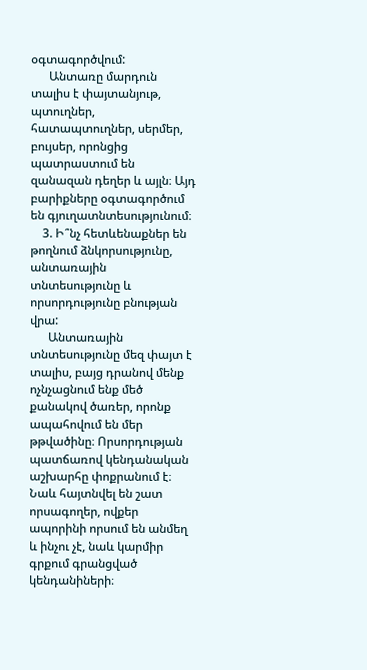օգտագործվում:
      Անտառը մարդուն տալիս է փայտանյութ, պտուղներ, հատապտուղներ, սերմեր, բույսեր, որոնցից պատրաստում են զանազան դեղեր և այլն։ Այդ բարիքները օգտագործում են գյուղատնտեսությունում։
    3. Ի՞նչ հետևենաքներ են թողնում ձնկորսությունը, անտառային տնտեսությունը և որսորդությունը բնության վրա:
      Անտառային տնտեսությունը մեզ փայտ է տալիս, բայց դրանով մենք ոչնչացնում ենք մեծ քանակով ծառեր, որոնք ապահովում են մեր թթվածինը։ Որսորդության պատճառով կենդանական աշխարհը փոքրանում է։ Նաև հայտնվել են շատ որսագողեր, ովքեր ապորինի որսում են անմեղ և ինչու չէ, նաև կարմիր գրքում գրանցված կենդանիների։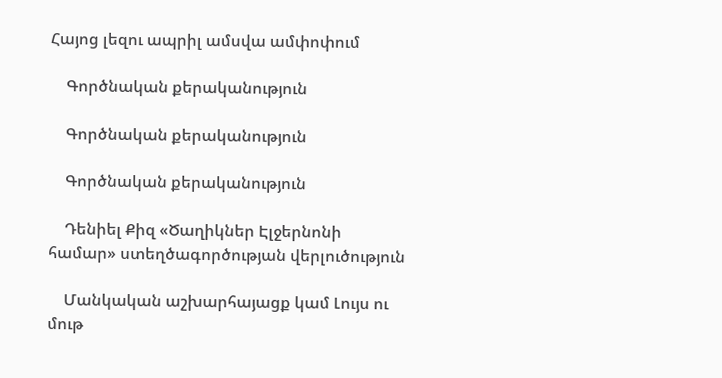Հայոց լեզու ապրիլ ամսվա ամփոփում

    Գործնական քերականություն

    Գործնական քերականություն

    Գործնական քերականություն

    Դենիել Քիզ «Ծաղիկներ Էլջերնոնի համար» ստեղծագործության վերլուծություն

    Մանկական աշխարհայացք կամ Լույս ու մութ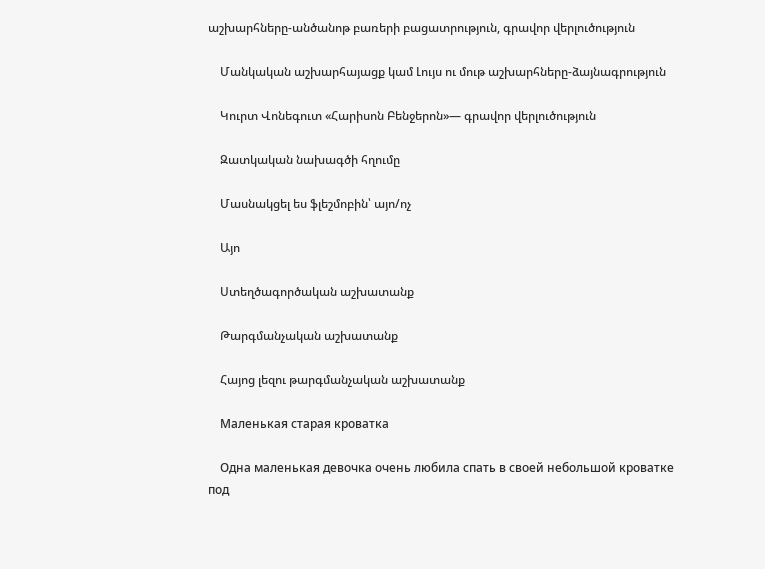աշխարհները-անծանոթ բառերի բացատրություն, գրավոր վերլուծություն

    Մանկական աշխարհայացք կամ Լույս ու մութ աշխարհները-ձայնագրություն

    Կուրտ Վոնեգուտ «Հարիսոն Բենջերոն»— գրավոր վերլուծություն

    Զատկական նախագծի հղումը

    Մասնակցել ես ֆլեշմոբին՝ այո/ոչ

    Այո

    Ստեղծագործական աշխատանք

    Թարգմանչական աշխատանք

    Հայոց լեզու թարգմանչական աշխատանք

    Маленькая старая кроватка

    Одна маленькая девочка очень любила спать в своей небольшой кроватке под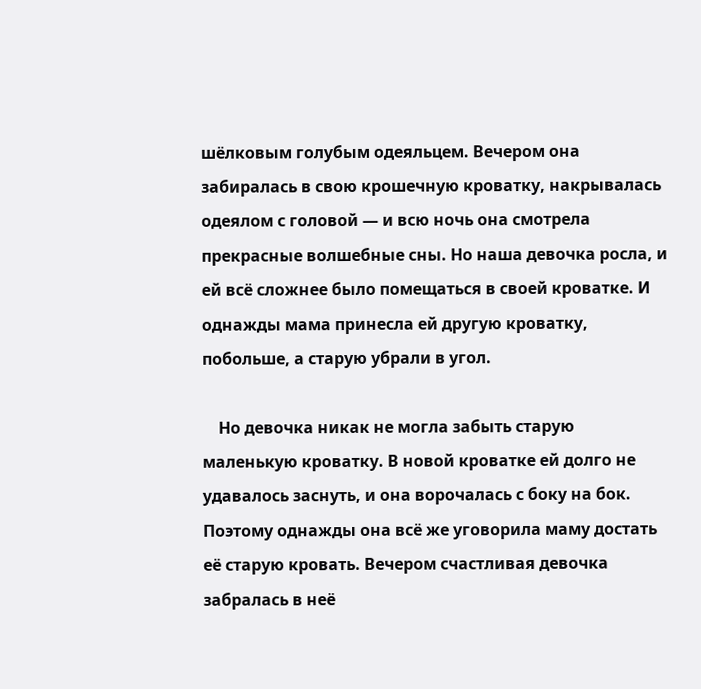шёлковым голубым одеяльцем. Вечером она забиралась в свою крошечную кроватку, накрывалась одеялом с головой — и всю ночь она смотрела прекрасные волшебные сны. Но наша девочка росла, и ей всё сложнее было помещаться в своей кроватке. И однажды мама принесла ей другую кроватку, побольше, а старую убрали в угол.

    Но девочка никак не могла забыть старую маленькую кроватку. В новой кроватке ей долго не удавалось заснуть, и она ворочалась с боку на бок. Поэтому однажды она всё же уговорила маму достать её старую кровать. Вечером счастливая девочка забралась в неё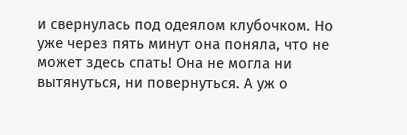и свернулась под одеялом клубочком. Но уже через пять минут она поняла, что не может здесь спать! Она не могла ни вытянуться, ни повернуться. А уж о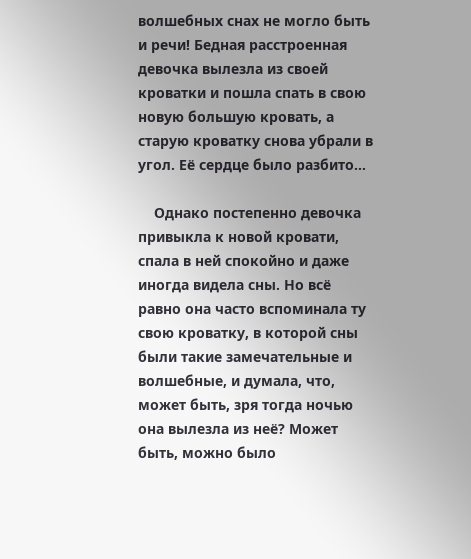волшебных снах не могло быть и речи! Бедная расстроенная девочка вылезла из своей кроватки и пошла спать в свою новую большую кровать, а старую кроватку снова убрали в угол. Её сердце было разбито…

    Однако постепенно девочка привыкла к новой кровати, спала в ней спокойно и даже иногда видела сны. Но всё равно она часто вспоминала ту свою кроватку, в которой сны были такие замечательные и волшебные, и думала, что, может быть, зря тогда ночью она вылезла из неё? Может быть, можно было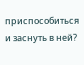приспособиться и заснуть в ней?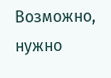Возможно, нужно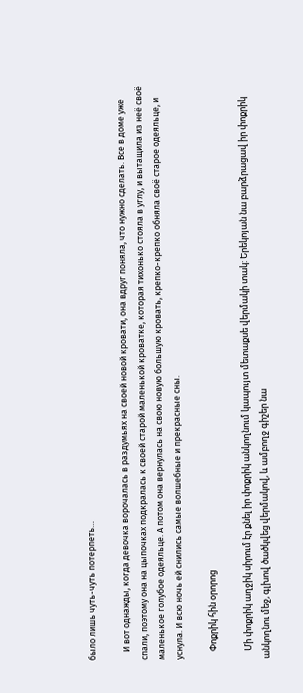было лишь чуть-чуть потерпеть…

    И вот однажды, когда девочка ворочалась в раздумьях на своей новой кровати, она вдруг поняла, что нужно сделать. Все в доме уже спали, поэтому она на цыпочках подкралась к своей старой маленькой кроватке, которая тихонько стояла в углу, и вытащила из неё своё маленькое голубое одеяльце. А потом она вернулась на свою новую большую кровать, крепко-крепко обняла своё старое одеяльце, и уснула. И всю ночь ей снились самые волшебные и прекрасные сны.

    Փոքրիկ հին օրորոց

    Մի փոքրիկ աղջիկ սիրում էր քնել իր փոքրիկ անկողնում կապույտ մետաքսե վերմակի տակ: Երեկոյան նա բարձրացավ իր փոքրիկ անկողնու մեջ, գլխով ծածկվեց վերմակով, և ամբողջ գիշեր նա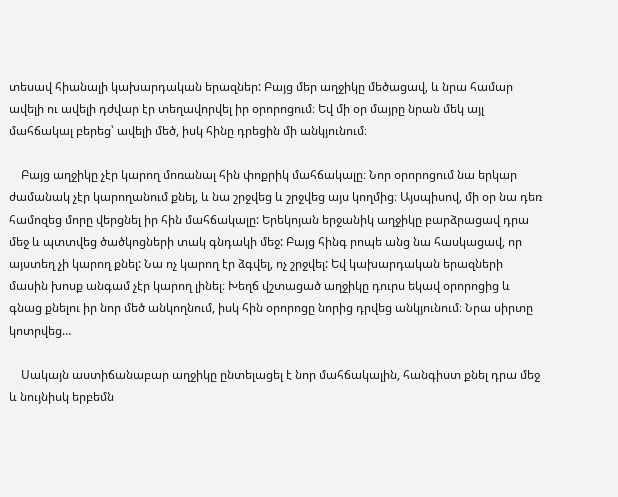տեսավ հիանալի կախարդական երազներ: Բայց մեր աղջիկը մեծացավ, և նրա համար ավելի ու ավելի դժվար էր տեղավորվել իր օրորոցում։ Եվ մի օր մայրը նրան մեկ այլ մահճակալ բերեց՝ ավելի մեծ, իսկ հինը դրեցին մի անկյունում։

    Բայց աղջիկը չէր կարող մոռանալ հին փոքրիկ մահճակալը։ Նոր օրորոցում նա երկար ժամանակ չէր կարողանում քնել, և նա շրջվեց և շրջվեց այս կողմից։ Այսպիսով, մի օր նա դեռ համոզեց մորը վերցնել իր հին մահճակալը: Երեկոյան երջանիկ աղջիկը բարձրացավ դրա մեջ և պտտվեց ծածկոցների տակ գնդակի մեջ: Բայց հինգ րոպե անց նա հասկացավ, որ այստեղ չի կարող քնել: Նա ոչ կարող էր ձգվել, ոչ շրջվել: Եվ կախարդական երազների մասին խոսք անգամ չէր կարող լինել։ Խեղճ վշտացած աղջիկը դուրս եկավ օրորոցից և գնաց քնելու իր նոր մեծ անկողնում, իսկ հին օրորոցը նորից դրվեց անկյունում։ Նրա սիրտը կոտրվեց…

    Սակայն աստիճանաբար աղջիկը ընտելացել է նոր մահճակալին, հանգիստ քնել դրա մեջ և նույնիսկ երբեմն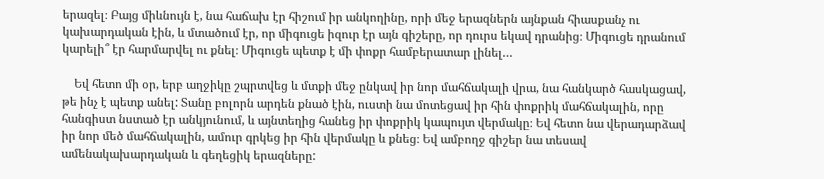երազել։ Բայց միևնույն է, նա հաճախ էր հիշում իր անկողինը, որի մեջ երազներն այնքան հիասքանչ ու կախարդական էին, և մտածում էր, որ միգուցե իզուր էր այն գիշերը, որ դուրս եկավ դրանից։ Միգուցե դրանում կարելի՞ էր հարմարվել ու քնել։ Միգուցե պետք է մի փոքր համբերատար լինել…

    Եվ հետո մի օր, երբ աղջիկը շպրտվեց և մտքի մեջ ընկավ իր նոր մահճակալի վրա, նա հանկարծ հասկացավ, թե ինչ է պետք անել: Տանը բոլորն արդեն քնած էին, ուստի նա մոտեցավ իր հին փոքրիկ մահճակալին, որը հանգիստ նստած էր անկյունում, և այնտեղից հանեց իր փոքրիկ կապույտ վերմակը։ Եվ հետո նա վերադարձավ իր նոր մեծ մահճակալին, ամուր գրկեց իր հին վերմակը և քնեց։ Եվ ամբողջ գիշեր նա տեսավ ամենակախարդական և գեղեցիկ երազները: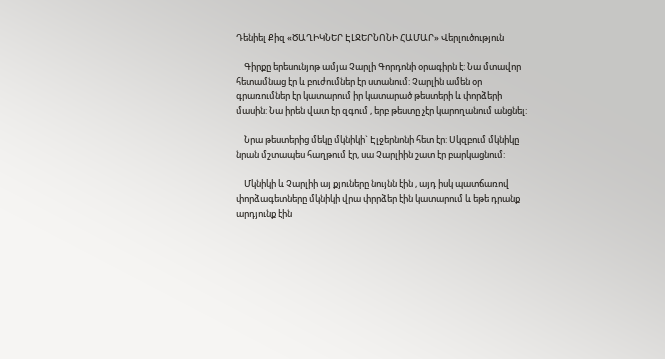Դենիել Քիզ «ԾԱՂԻԿՆԵՐ ԷԼՋԵՐՆՈՆԻ ՀԱՄԱՐ» Վերլուծություն

    Գիրքը երեսունյոթ ամյա Չարլի Գորդոնի օրագիրն է: Նա մտավոր հետամնաց էր և բուժումներ էր ստանում: Չարլին ամեն օր գրառումներ էր կատարում իր կատարած թեստերի և փորձերի մասին: Նա իրեն վատ էր զգում , երբ թեստը չէր կարողանում անցնել:

    Նրա թեստերից մեկը մկնիկի` Էլջերնոնի հետ էր: Սկզբում մկնիկը նրան մշտապես հաղթում էր, սա Չարլիին շատ էր բարկացնում:

    Մկնիկի և Չարլիի այ քյուները նույնն էին , այդ իսկ պատճառով փորձագետները մկնիկի վրա փրրձեր էին կատարում և եթե դրանք արդյունք էին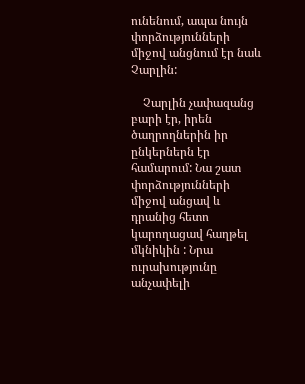ունենում, ապա նույն փորձությունների միջով անցնում էր նաև Չարլին:

    Չարլին չափազանց բարի էր, իրեն ծաղրողներին իր ընկերներն էր համարում: Նա շատ փորձությունների միջով անցավ և դրանից հետո կարողացավ հաղթել մկնիկին : Նրա ուրախությունը անչափելի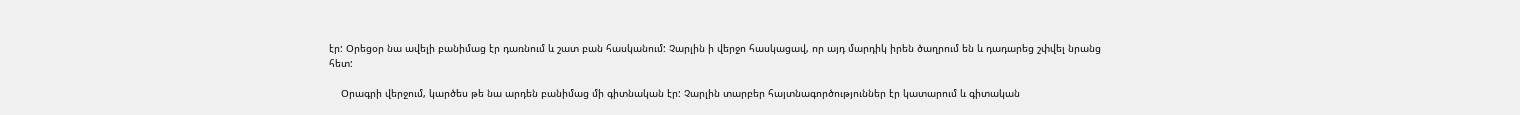էր: Օրեցօր նա ավելի բանիմաց էր դառնում և շատ բան հասկանում: Չարլին ի վերջո հասկացավ, որ այդ մարդիկ իրեն ծաղրում են և դադարեց շփվել նրանց հետ:

    Օրագրի վերջում, կարծես թե նա արդեն բանիմաց մի գիտնական էր: Չարլին տարբեր հայտնագործություններ էր կատարում և գիտական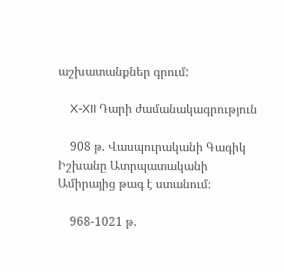աշխատանքներ գրում:

    X-XII Դարի ժամանակագրություն

    908 թ. Վասպուրականի Գագիկ Իշխանը Ատրպատականի Ամիրայից թագ է ստանում։

    968-1021 թ.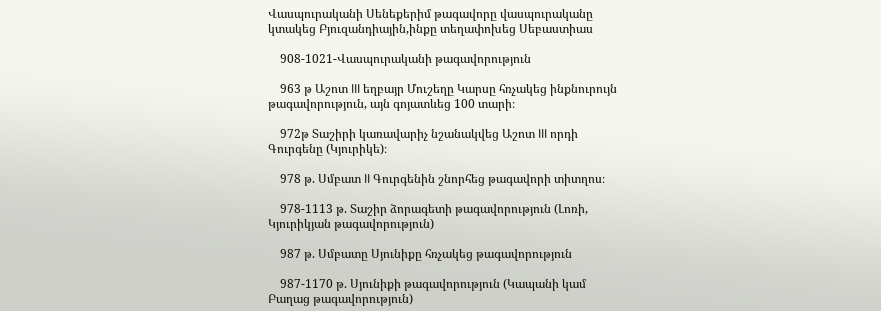Վասպուրականի Սենեքերիմ թագավորը վասպուրականը կտակեց Բյուզանդիային,ինքը տեղափոխեց Սեբաստիաս

    908-1021-Վասպուրականի թագավորություն

    963 թ Աշոտ III եղբայր Մուշեղը Կարսը հռչակեց ինքնուրույն թագավորություն, այն գոյատևեց 100 տարի։

    972թ Տաշիրի կառավարիչ նշանակվեց Աշոտ III որդի Գուրգենը (Կյուրիկե)։

    978 թ. Սմբատ II Գուրգենին շնորհեց թագավորի տիտղոս։

    978-1113 թ. Տաշիր ձորագետի թագավորություն (Լոռի, Կյուրիկյան թագավորություն)

    987 թ. Սմբատը Սյունիքը հռչակեց թագավորություն

    987-1170 թ. Սյունիքի թագավորություն (Կապանի կամ Բաղաց թագավորություն)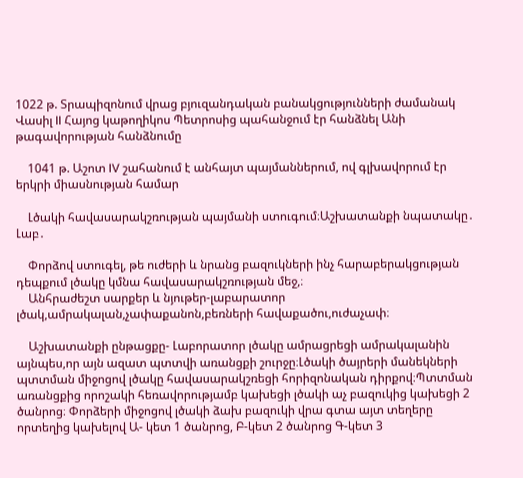1022 թ. Տրապիզոնում վրաց բյուզանդական բանակցությունների ժամանակ Վասիլ II Հայոց կաթողիկոս Պետրոսից պահանջում էր հանձնել Անի թագավորության հանձնումը

    1041 թ. Աշոտ IV շահանում է անհայտ պայմաններում, ով գլխավորում էր երկրի միասնության համար

    Լծակի հավասարակշռության պայմանի ստուգում։Աշխատանքի նպատակը․ Լաբ․

    Փորձով ստուգել, թե ուժերի և նրանց բազուկների ինչ հարաբերակցության դեպքում լծակը կմնա հավասարակշռության մեջ,։
    Անհրաժեշտ սարքեր և նյութեր-լաբարատոր լծակ,ամրակալան,չափաքանոն,բեռների հավաքածու,ուժաչափ։

    Աշխատանքի ընթացքը- Լաբորատոր լծակը ամրացրեցի ամրակալանին այնպես,որ այն ազատ պտտվի առանցքի շուրջը։Լծակի ծայրերի մանեկների պտտման միջոցով լծակը հավասարակշռեցի հորիզոնական դիրքով։Պտտման առանցքից որոշակի հեռավորությամբ կախեցի լծակի աչ բազուկից կախեցի 2 ծանրոց։ Փորձերի միջոցով լծակի ձախ բազուկի վրա գտա այտ տեղերը որտեղից կախելով Ա- կետ 1 ծանրոց, Բ-կետ 2 ծանրոց Գ-կետ 3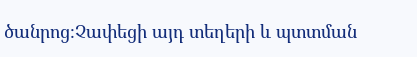ծանրոց։Չափեցի այդ տեղերի և պտտման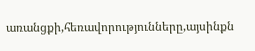առանցքի,հեռավորությունները,այսինքն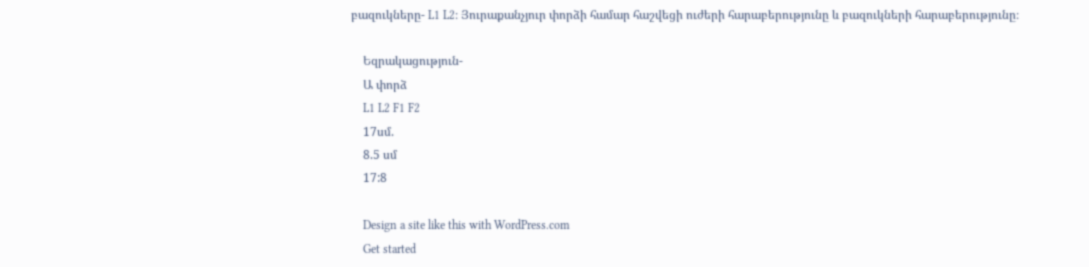բազուկները- L1 L2։ Յուրաքանչյուր փորձի համար հաշվեցի ուժերի հարաբերությունը և բազուկների հարաբերությունը։

    Եզրակացություն-
    Ա փորձ
    L1 L2 F1 F2
    17սմ.
    8.5 սմ
    17:8

    Design a site like this with WordPress.com
    Get started